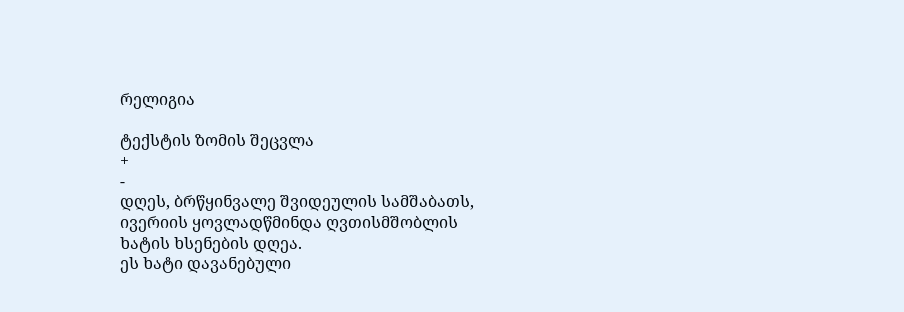რელიგია

ტექსტის ზომის შეცვლა
+
-
დღეს, ბრწყინვალე შვიდეულის სამშაბათს, ივერიის ყოვლადწმინდა ღვთისმშობლის ხატის ხსენების დღეა.
ეს ხატი დავანებული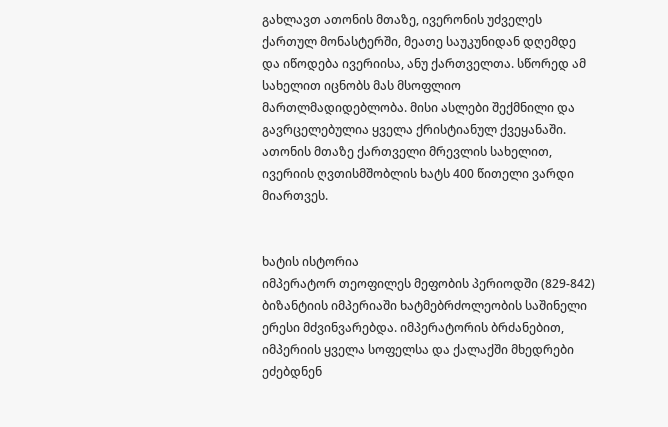გახლავთ ათონის მთაზე, ივერონის უძველეს ქართულ მონასტერში, მეათე საუკუნიდან დღემდე და იწოდება ივერიისა, ანუ ქართველთა. სწორედ ამ სახელით იცნობს მას მსოფლიო მართლმადიდებლობა. მისი ასლები შექმნილი და გავრცელებულია ყველა ქრისტიანულ ქვეყანაში.
ათონის მთაზე ქართველი მრევლის სახელით, ივერიის ღვთისმშობლის ხატს 400 წითელი ვარდი მიართვეს.


ხატის ისტორია
იმპერატორ თეოფილეს მეფობის პერიოდში (829-842) ბიზანტიის იმპერიაში ხატმებრძოლეობის საშინელი ერესი მძვინვარებდა. იმპერატორის ბრძანებით, იმპერიის ყველა სოფელსა და ქალაქში მხედრები ეძებდნენ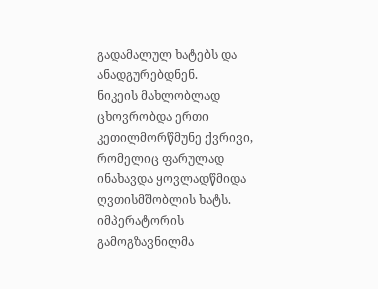გადამალულ ხატებს და ანადგურებდნენ.
ნიკეის მახლობლად ცხოვრობდა ერთი კეთილმორწმუნე ქვრივი, რომელიც ფარულად ინახავდა ყოვლადწმიდა ღვთისმშობლის ხატს. იმპერატორის გამოგზავნილმა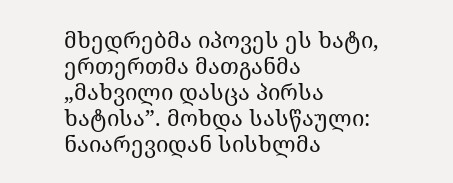მხედრებმა იპოვეს ეს ხატი, ერთერთმა მათგანმა „მახვილი დასცა პირსა ხატისა”. მოხდა სასწაული: ნაიარევიდან სისხლმა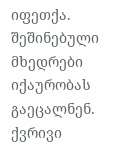იფეთქა. შეშინებული მხედრები იქაურობას გაეცალნენ.
ქვრივი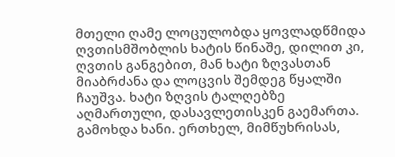მთელი ღამე ლოცულობდა ყოვლადწმიდა ღვთისმშობლის ხატის წინაშე, დილით კი, ღვთის განგებით, მან ხატი ზღვასთან მიაბრძანა და ლოცვის შემდეგ წყალში ჩაუშვა. ხატი ზღვის ტალღებზე აღმართული, დასავლეთისკენ გაემართა.
გამოხდა ხანი. ერთხელ, მიმწუხრისას,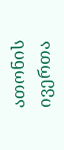ათონის ივერთა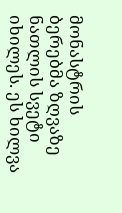მონასტრის ბერებმა ზღვაზე ნათლის სვეტი იხილეს. ეს ხილვა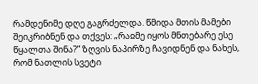რამდენიმე დღე გაგრძელდა. წმიდა მთის მამები შეიკრიბნენ და თქვეს: „რაჲმე იყოს მნთებარე ესე წყალთა შინა?” ზღვის ნაპირზე ჩავიდნენ და ნახეს, რომ ნათლის სვეტი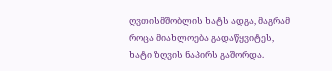ღვთისმშობლის ხატს ადგა, მაგრამ როცა მიახლოება გადაწყვიტეს, ხატი ზღვის ნაპირს გაშორდა.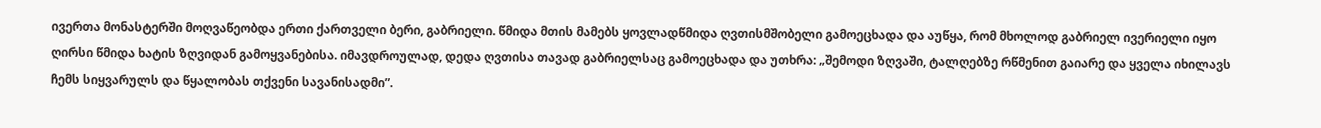ივერთა მონასტერში მოღვაწეობდა ერთი ქართველი ბერი, გაბრიელი. წმიდა მთის მამებს ყოვლადწმიდა ღვთისმშობელი გამოეცხადა და აუწყა, რომ მხოლოდ გაბრიელ ივერიელი იყო ღირსი წმიდა ხატის ზღვიდან გამოყვანებისა. იმავდროულად, დედა ღვთისა თავად გაბრიელსაც გამოეცხადა და უთხრა: „შემოდი ზღვაში, ტალღებზე რწმენით გაიარე და ყველა იხილავს ჩემს სიყვარულს და წყალობას თქვენი სავანისადმი”.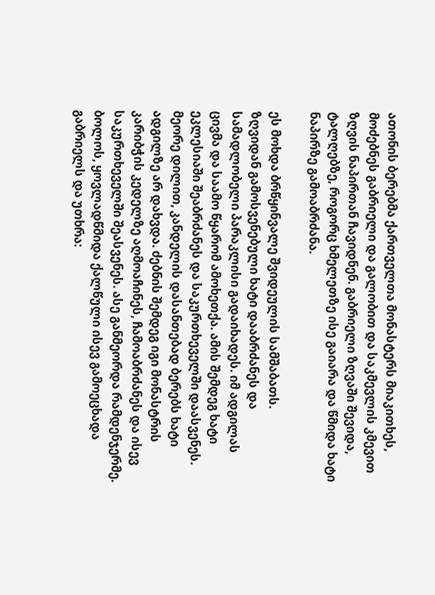ათონის ბერებმა ქართველთა მონასტერს მიაკითხეს, მოძებნეს გაბრიელი და გალობით და საკმევლის კმევით ზღვის ნაპირთან ჩავიდნენ. გაბრიელი ზღვაში შევიდა, ტალღებზე, როგორც ხმელეთზე ისე გაიარა და წმიდა ხატი ნაპირზე გამოაბრძანა.

ეს მოხდა ბრწყინვალე შვიდეულის სამშაბათს.
ზღვიდან გამოსვენებული ხატი დააბრძანეს და სამადლობელი პარაკლისი გადაიხადეს. იმ ადგილას ცივმა და საამო წყარომ ამოხეთქა. ამის შემდეგ ხატი ეკლესიაში შეაბრძანეს და საკურთხეველში დაასვენეს. მეორე დილით, კანდელის დასანთებად ბერებს ხატი ადგილზე არ დახვდა. ძებნის შემდეგ იგი მონასტრის კარიბჭის კედელზე აღმოაჩინეს, ჩამოაბრძანეს და ისევ საკურთხეველში შეასვენეს. ასე განმეორდა რამდენჯერმე. ბოლოს, ყოვლადწმიდა ქალწული ისევ გამოეცხადა გაბრიელს და უთხრა: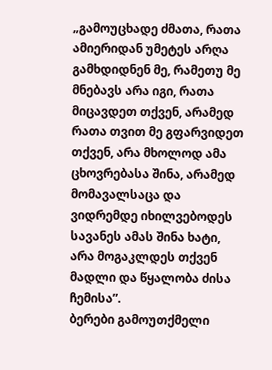„გამოუცხადე ძმათა, რათა ამიერიდან უმეტეს არღა გამხდიდნენ მე, რამეთუ მე მნებავს არა იგი, რათა მიცავდეთ თქვენ, არამედ რათა თვით მე გფარვიდეთ თქვენ, არა მხოლოდ ამა ცხოვრებასა შინა, არამედ მომავალსაცა და ვიდრემდე იხილვებოდეს სავანეს ამას შინა ხატი, არა მოგაკლდეს თქვენ მადლი და წყალობა ძისა ჩემისა”.
ბერები გამოუთქმელი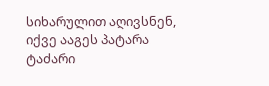სიხარულით აღივსნენ, იქვე ააგეს პატარა ტაძარი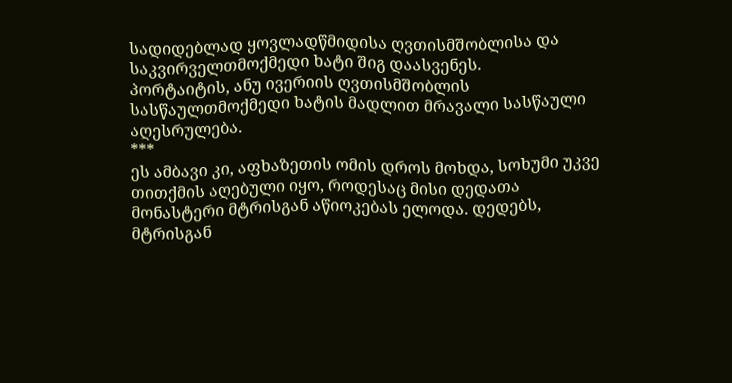სადიდებლად ყოვლადწმიდისა ღვთისმშობლისა და საკვირველთმოქმედი ხატი შიგ დაასვენეს.
პორტაიტის, ანუ ივერიის ღვთისმშობლის სასწაულთმოქმედი ხატის მადლით მრავალი სასწაული აღესრულება.
***
ეს ამბავი კი, აფხაზეთის ომის დროს მოხდა, სოხუმი უკვე თითქმის აღებული იყო, როდესაც მისი დედათა მონასტერი მტრისგან აწიოკებას ელოდა. დედებს, მტრისგან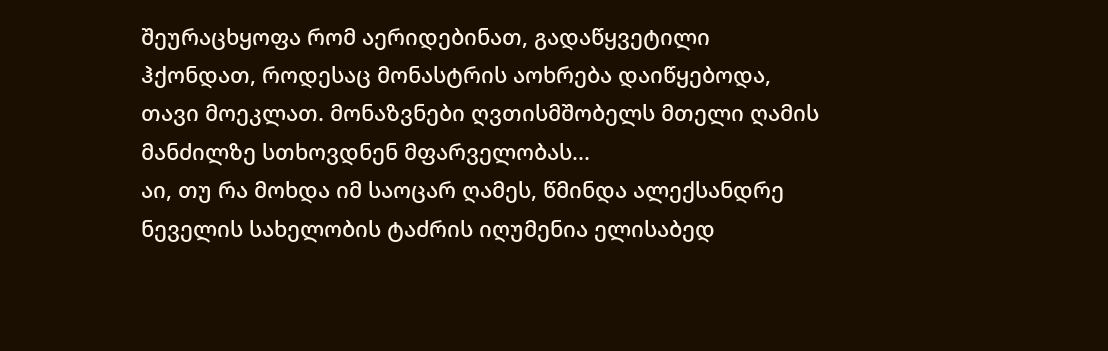შეურაცხყოფა რომ აერიდებინათ, გადაწყვეტილი ჰქონდათ, როდესაც მონასტრის აოხრება დაიწყებოდა, თავი მოეკლათ. მონაზვნები ღვთისმშობელს მთელი ღამის მანძილზე სთხოვდნენ მფარველობას...
აი, თუ რა მოხდა იმ საოცარ ღამეს, წმინდა ალექსანდრე ნეველის სახელობის ტაძრის იღუმენია ელისაბედ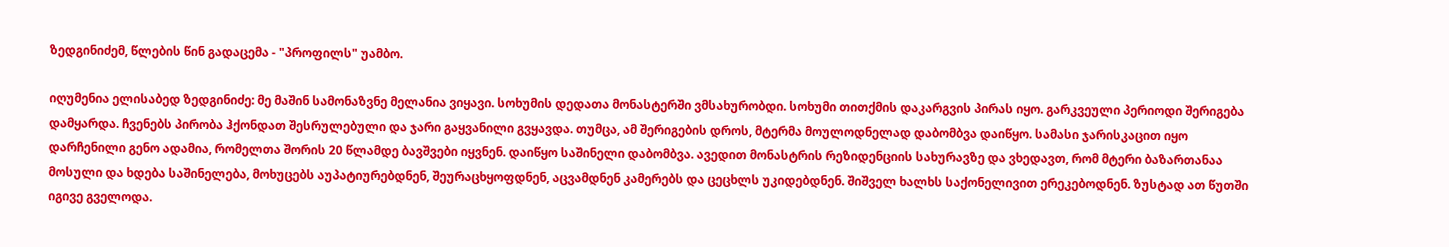ზედგინიძემ, წლების წინ გადაცემა - "პროფილს" უამბო.

იღუმენია ელისაბედ ზედგინიძე: მე მაშინ სამონაზვნე მელანია ვიყავი. სოხუმის დედათა მონასტერში ვმსახურობდი. სოხუმი თითქმის დაკარგვის პირას იყო. გარკვეული პერიოდი შერიგება დამყარდა. ჩვენებს პირობა ჰქონდათ შესრულებული და ჯარი გაყვანილი გვყავდა. თუმცა, ამ შერიგების დროს, მტერმა მოულოდნელად დაბომბვა დაიწყო. სამასი ჯარისკაცით იყო დარჩენილი გენო ადამია, რომელთა შორის 20 წლამდე ბავშვები იყვნენ. დაიწყო საშინელი დაბომბვა. ავედით მონასტრის რეზიდენციის სახურავზე და ვხედავთ, რომ მტერი ბაზართანაა მოსული და ხდება საშინელება, მოხუცებს აუპატიურებდნენ, შეურაცხყოფდნენ, აცვამდნენ კამერებს და ცეცხლს უკიდებდნენ. შიშველ ხალხს საქონელივით ერეკებოდნენ. ზუსტად ათ წუთში იგივე გველოდა.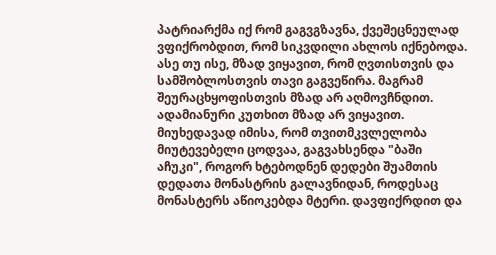პატრიარქმა იქ რომ გაგვგზავნა, ქვეშეცნეულად ვფიქრობდით, რომ სიკვდილი ახლოს იქნებოდა. ასე თუ ისე, მზად ვიყავით, რომ ღვთისთვის და სამშობლოსთვის თავი გაგვეწირა. მაგრამ შეურაცხყოფისთვის მზად არ აღმოვჩნდით. ადამიანური კუთხით მზად არ ვიყავით. მიუხედავად იმისა, რომ თვითმკვლელობა მიუტევებელი ცოდვაა, გაგვახსენდა "ბაში აჩუკი", როგორ ხტებოდნენ დედები შუამთის დედათა მონასტრის გალავნიდან, როდესაც მონასტერს აწიოკებდა მტერი. დავფიქრდით და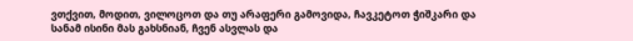ვთქვით, მოდით, ვილოცოთ და თუ არაფერი გამოვიდა, ჩავკეტოთ ჭიშკარი და სანამ ისინი მას გახსნიან, ჩვენ ასვლას და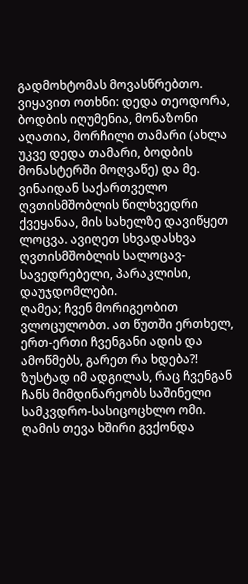გადმოხტომას მოვასწრებთო.
ვიყავით ოთხნი: დედა თეოდორა, ბოდბის იღუმენია, მონაზონი აღათია, მორჩილი თამარი (ახლა უკვე დედა თამარი, ბოდბის მონასტერში მოღვაწე) და მე. ვინაიდან საქართველო ღვთისმშობლის წილხვედრი ქვეყანაა, მის სახელზე დავიწყეთ ლოცვა. ავიღეთ სხვადასხვა ღვთისმშობლის სალოცავ-სავედრებელი, პარაკლისი, დაუჯდომლები.
ღამეა; ჩვენ მორიგეობით ვლოცულობთ. ათ წუთში ერთხელ, ერთ-ერთი ჩვენგანი ადის და ამოწმებს, გარეთ რა ხდება?! ზუსტად იმ ადგილას, რაც ჩვენგან ჩანს მიმდინარეობს საშინელი სამკვდრო-სასიცოცხლო ომი. ღამის თევა ხშირი გვქონდა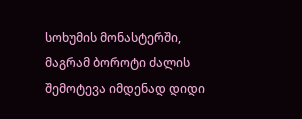სოხუმის მონასტერში, მაგრამ ბოროტი ძალის შემოტევა იმდენად დიდი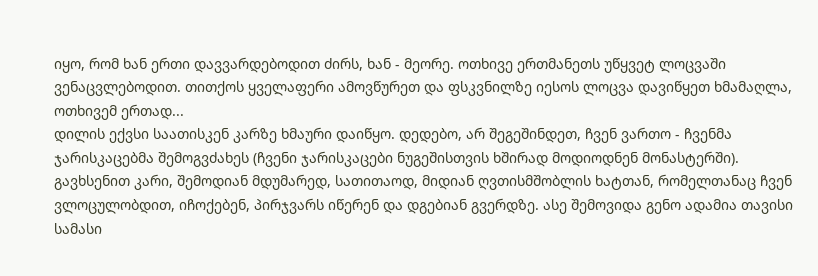იყო, რომ ხან ერთი დავვარდებოდით ძირს, ხან - მეორე. ოთხივე ერთმანეთს უწყვეტ ლოცვაში ვენაცვლებოდით. თითქოს ყველაფერი ამოვწურეთ და ფსკვნილზე იესოს ლოცვა დავიწყეთ ხმამაღლა, ოთხივემ ერთად...
დილის ექვსი საათისკენ კარზე ხმაური დაიწყო. დედებო, არ შეგეშინდეთ, ჩვენ ვართო - ჩვენმა ჯარისკაცებმა შემოგვძახეს (ჩვენი ჯარისკაცები ნუგეშისთვის ხშირად მოდიოდნენ მონასტერში). გავხსენით კარი, შემოდიან მდუმარედ, სათითაოდ, მიდიან ღვთისმშობლის ხატთან, რომელთანაც ჩვენ ვლოცულობდით, იჩოქებენ, პირჯვარს იწერენ და დგებიან გვერდზე. ასე შემოვიდა გენო ადამია თავისი სამასი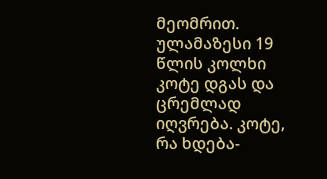მეომრით. ულამაზესი 19 წლის კოლხი კოტე დგას და ცრემლად იღვრება. კოტე, რა ხდება-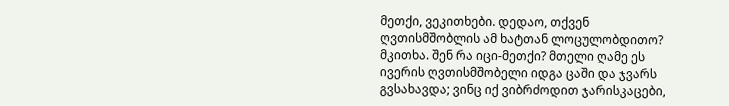მეთქი, ვეკითხები. დედაო, თქვენ ღვთისმშობლის ამ ხატთან ლოცულობდითო? მკითხა. შენ რა იცი-მეთქი? მთელი ღამე ეს ივერის ღვთისმშობელი იდგა ცაში და ჯვარს გვსახავდა; ვინც იქ ვიბრძოდით ჯარისკაცები,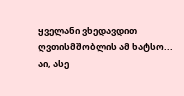ყველანი ვხედავდით ღვთისმშობლის ამ ხატსო...
აი, ასე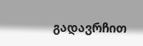გადავრჩით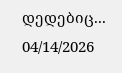დედებიც...
04/14/2026